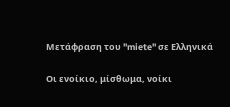Μετάφραση του "miete" σε Ελληνικά

Οι ενοίκιο, μίσθωμα, νοίκι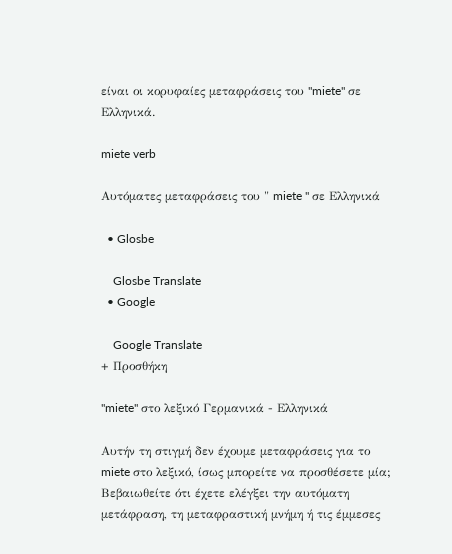είναι οι κορυφαίες μεταφράσεις του "miete" σε Ελληνικά.

miete verb

Αυτόματες μεταφράσεις του " miete " σε Ελληνικά

  • Glosbe

    Glosbe Translate
  • Google

    Google Translate
+ Προσθήκη

"miete" στο λεξικό Γερμανικά - Ελληνικά

Αυτήν τη στιγμή δεν έχουμε μεταφράσεις για το miete στο λεξικό, ίσως μπορείτε να προσθέσετε μία; Βεβαιωθείτε ότι έχετε ελέγξει την αυτόματη μετάφραση, τη μεταφραστική μνήμη ή τις έμμεσες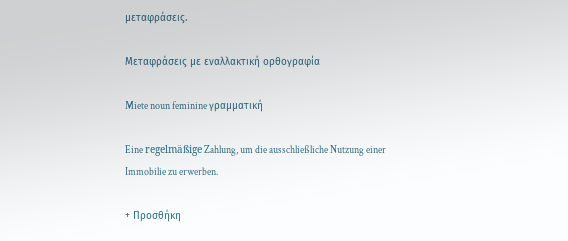μεταφράσεις.

Μεταφράσεις με εναλλακτική ορθογραφία

Miete noun feminine γραμματική

Eine regelmäßige Zahlung, um die ausschließliche Nutzung einer Immobilie zu erwerben.

+ Προσθήκη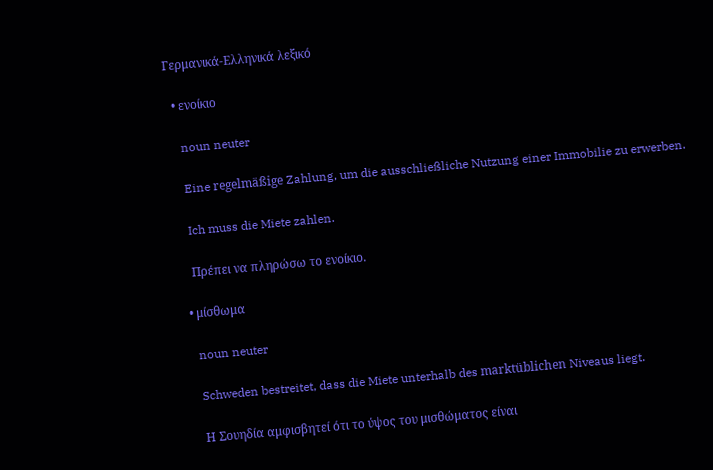Γερμανικά-Ελληνικά λεξικό

  • ενοίκιο

    noun neuter

    Eine regelmäßige Zahlung, um die ausschließliche Nutzung einer Immobilie zu erwerben.

    Ich muss die Miete zahlen.

    Πρέπει να πληρώσω το ενοίκιο.

  • μίσθωμα

    noun neuter

    Schweden bestreitet, dass die Miete unterhalb des marktüblichen Niveaus liegt.

    Η Σουηδία αμφισβητεί ότι το ύψος του μισθώματος είναι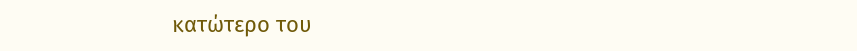κατώτερο του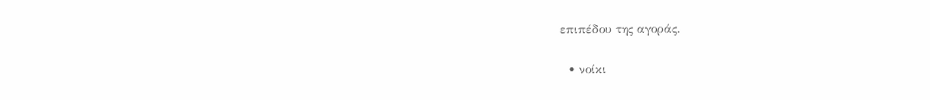επιπέδου της αγοράς.

  • νοίκι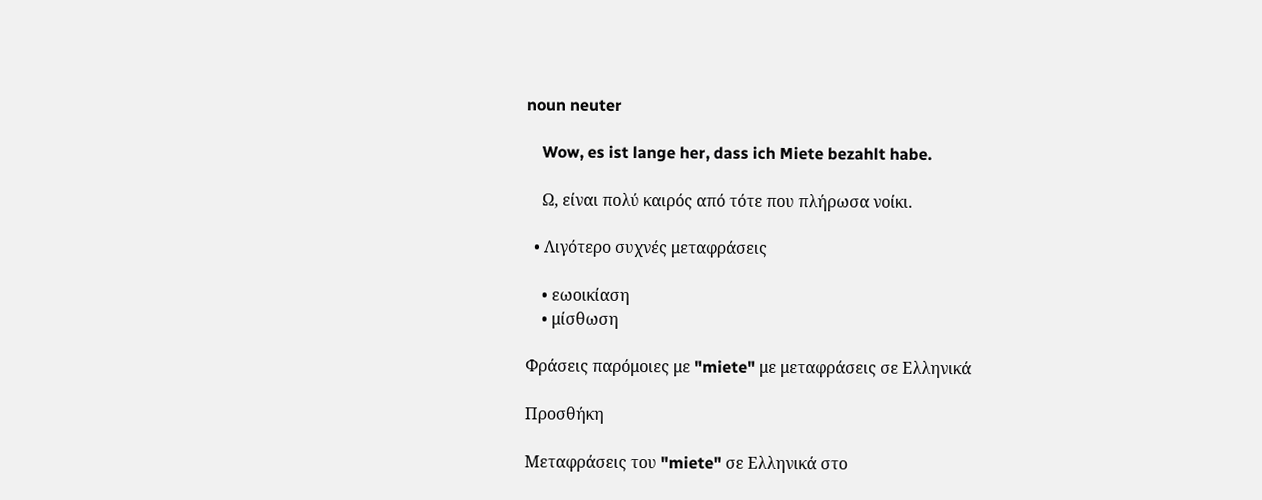noun neuter

    Wow, es ist lange her, dass ich Miete bezahlt habe.

    Ω, είναι πολύ καιρός από τότε που πλήρωσα νοίκι.

  • Λιγότερο συχνές μεταφράσεις

    • εωοικίαση
    • μίσθωση

Φράσεις παρόμοιες με "miete" με μεταφράσεις σε Ελληνικά

Προσθήκη

Μεταφράσεις του "miete" σε Ελληνικά στο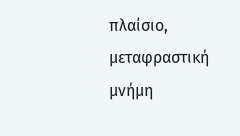πλαίσιο, μεταφραστική μνήμη